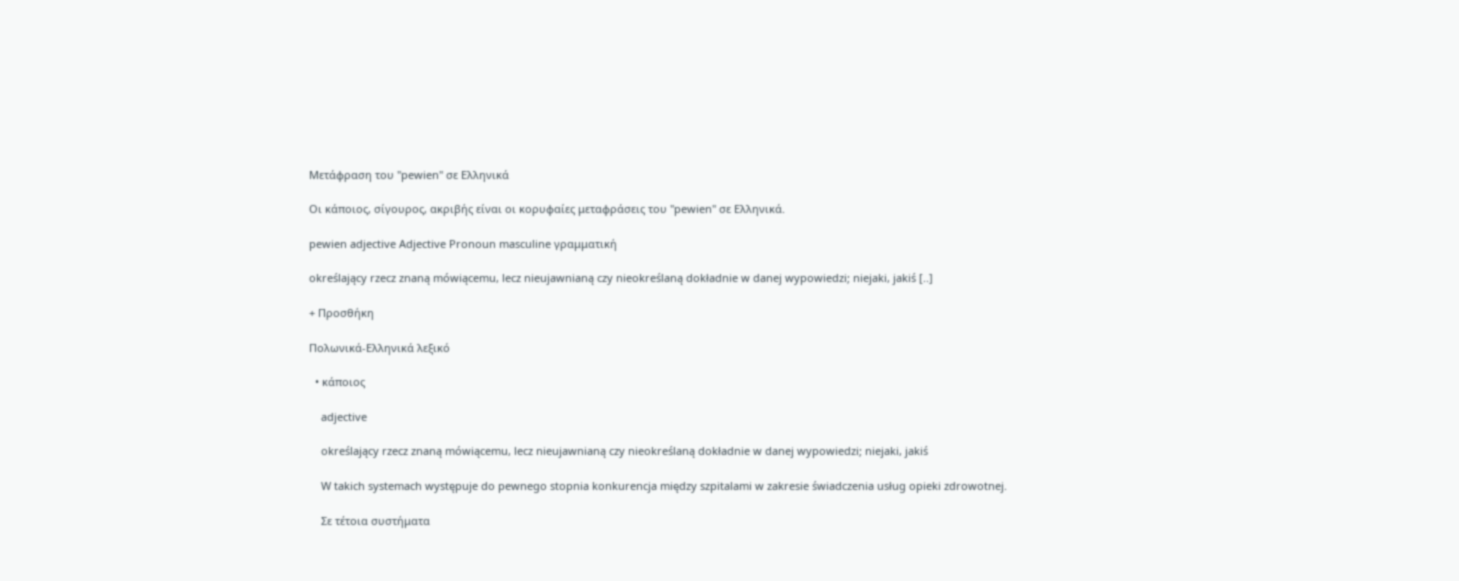Μετάφραση του "pewien" σε Ελληνικά

Οι κάποιος, σίγουρος, ακριβής είναι οι κορυφαίες μεταφράσεις του "pewien" σε Ελληνικά.

pewien adjective Adjective Pronoun masculine γραμματική

określający rzecz znaną mówiącemu, lecz nieujawnianą czy nieokreślaną dokładnie w danej wypowiedzi; niejaki, jakiś [..]

+ Προσθήκη

Πολωνικά-Ελληνικά λεξικό

  • κάποιος

    adjective

    określający rzecz znaną mówiącemu, lecz nieujawnianą czy nieokreślaną dokładnie w danej wypowiedzi; niejaki, jakiś

    W takich systemach występuje do pewnego stopnia konkurencja między szpitalami w zakresie świadczenia usług opieki zdrowotnej.

    Σε τέτοια συστήματα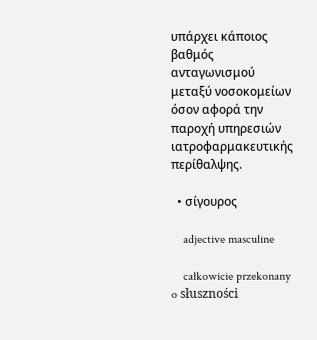υπάρχει κάποιος βαθμός ανταγωνισμού μεταξύ νοσοκομείων όσον αφορά την παροχή υπηρεσιών ιατροφαρμακευτικής περίθαλψης.

  • σίγουρος

    adjective masculine

    całkowicie przekonany o słuszności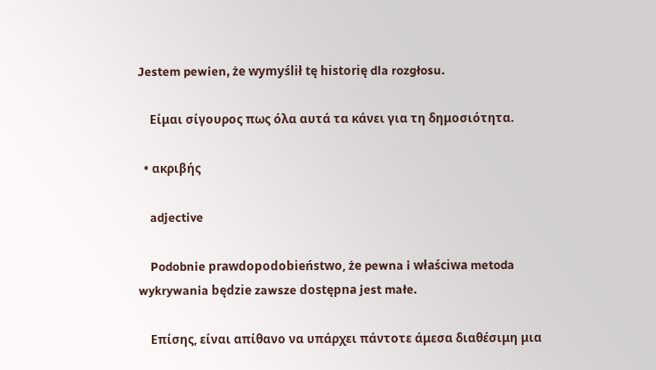Jestem pewien, że wymyślił tę historię dla rozgłosu.

    Eίμαι σίγουρος πως όλα αυτά τα κάνει για τη δημοσιότητα.

  • ακριβής

    adjective

    Podobnie prawdopodobieństwo, że pewna i właściwa metoda wykrywania będzie zawsze dostępna jest małe.

    Επίσης, είναι απίθανο να υπάρχει πάντοτε άμεσα διαθέσιμη μια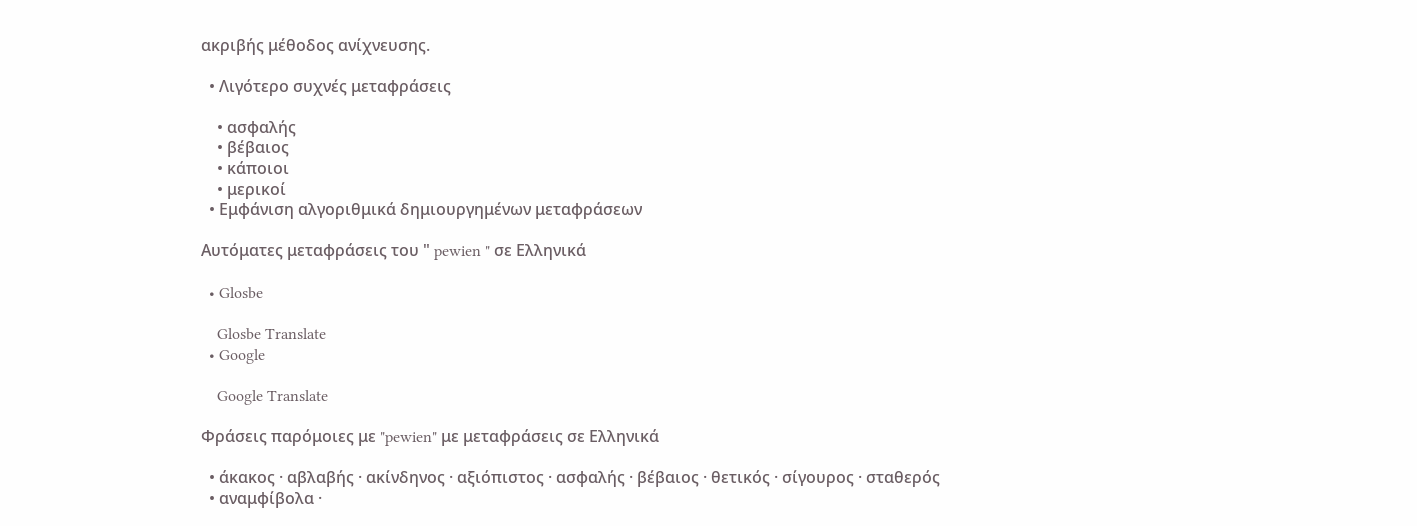ακριβής μέθοδος ανίχνευσης.

  • Λιγότερο συχνές μεταφράσεις

    • ασφαλής
    • βέβαιος
    • κάποιοι
    • μερικοί
  • Εμφάνιση αλγοριθμικά δημιουργημένων μεταφράσεων

Αυτόματες μεταφράσεις του " pewien " σε Ελληνικά

  • Glosbe

    Glosbe Translate
  • Google

    Google Translate

Φράσεις παρόμοιες με "pewien" με μεταφράσεις σε Ελληνικά

  • άκακος · αβλαβής · ακίνδηνος · αξιόπιστος · ασφαλής · βέβαιος · θετικός · σίγουρος · σταθερός
  • αναμφίβολα ·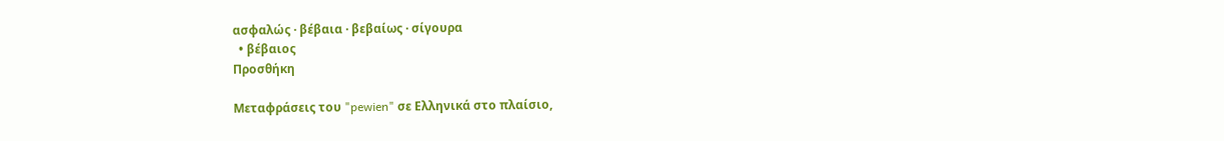ασφαλώς · βέβαια · βεβαίως · σίγουρα
  • βέβαιος
Προσθήκη

Μεταφράσεις του "pewien" σε Ελληνικά στο πλαίσιο,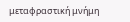μεταφραστική μνήμη